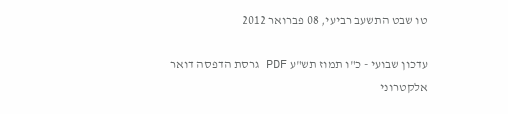טו שבט התשעב רביעי, 08 פברואר 2012

עדכון שבועי - כ"ו תמוז תש"ע PDF גרסת הדפסה דואר אלקטרוני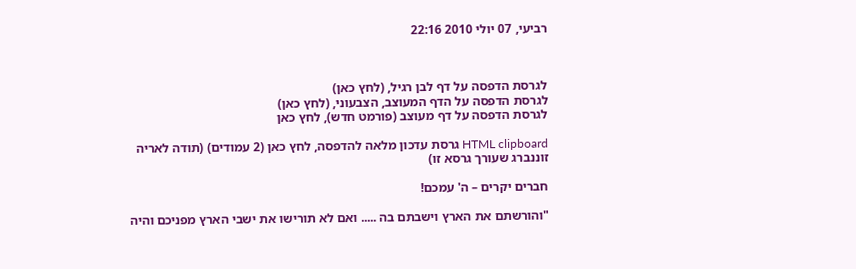רביעי, 07 יולי 2010 22:16



לגרסת הדפסה על דף לבן רגיל, (לחץ כאן)
לגרסת הדפסה על הדף המעוצב, הצבעוני, (לחץ כאן)
לגרסת הדפסה על דף מעוצב (פורמט חדש), לחץ כאן

HTML clipboard גרסת עדכון מלאה להדפסה, לחץ כאן (2 עמודים) (תודה לאריה זוננברג שעורך גרסא זו)

חברים יקרים – ה' עמכם!

"והורשתם את הארץ וישבתם בה ..... ואם לא תורישו את ישבי הארץ מפניכם והיה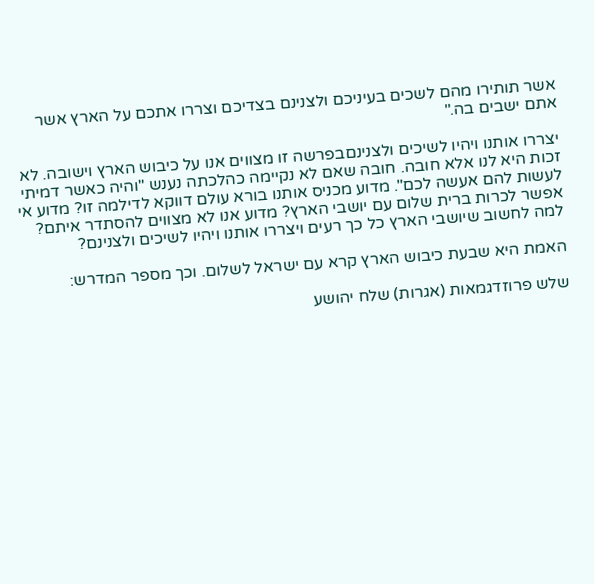אשר תותירו מהם לשכים בעיניכם ולצנינם בצדיכם וצררו אתכם על הארץ אשר אתם ישבים בה."

יצררו אותנו ויהיו לשיכים ולצנינםבפרשה זו מצווים אנו על כיבוש הארץ וישובה. לא זכות היא לנו אלא חובה. חובה שאם לא נקיימה כהלכתה נענש "והיה כאשר דמיתי לעשות להם אעשה לכם". מדוע מכניס אותנו בורא עולם דווקא לדילמה זו? מדוע אי אפשר לכרות ברית שלום עם יושבי הארץ? מדוע אנו לא מצווים להסתדר איתם? למה לחשוב שיושבי הארץ כל כך רעים ויצררו אותנו ויהיו לשיכים ולצנינם?

האמת היא שבעת כיבוש הארץ קרא עם ישראל לשלום. וכך מספר המדרש:

שלש פרוזדגמאות (אגרות) שלח יהושע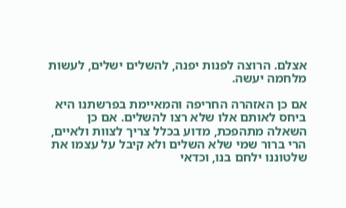אצלם. הרוצה לפנות יפנה, להשלים ישלים, לעשות מלחמה יעשה.

אם כן האזהרה החריפה והמאיימת בפרשתנו היא ביחס לאותם אלו שלא רצו להשלים. אם כן השאלה מתהפכת, מדוע בכלל צריך לצוות ולאיים, הרי ברור שמי שלא השלים ולא קיבל על עצמו את שלטוננו ילחם בנו, וכדאי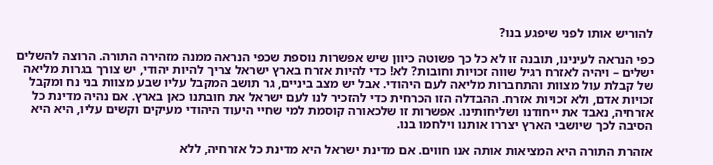להוריש אותו לפני שיפגע בנו?

כפי הנראה לעינינו, תובנה זו לא כל כך פשוטה כיוון שיש אפשרות נוספת שכפי הנראה ממנה מזהירה התורה. הרוצה להשלים ישלים – ויהיה לאזרח רגיל שווה זכויות וחובות? לא! כדי להיות אזרח בארץ ישראל צריך להיות יהודי, יש צורך בגרות מליאה של קבלת עול מצוות והתחברות מליאה לעם היהודי. אבל יש מצב ביניים, גר תושב המקבל עליו שבע מצוות בני נח ומקבל זכויות אדם, ולא זכויות אזרח. ההבדלה הזו הכרחית כדי להזכיר לנו לעם ישראל את חובתנו כאן בארץ. אם נהיה מדינת כל אזרחיה, נאבד את ייחודנו ושליחותינו. אפשרות זו שלכאורה קוסמת למי שחיי היעוד היהודי מעיקים וקשים עליו, היא היא הסיבה לכך שיושבי הארץ יצררו אותנו וילחמו בנו.

אזהרת התורה היא המציאות אותה אנו חווים. אם מדינת ישראל היא מדינת כל אזרחיה, ללא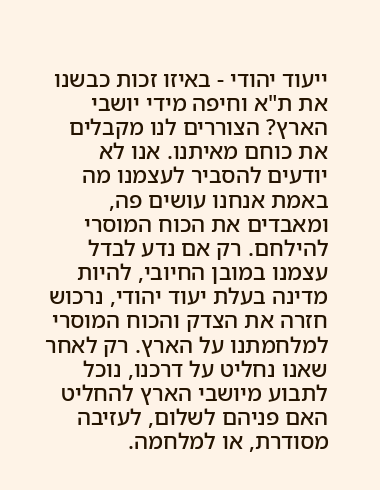ייעוד יהודי - באיזו זכות כבשנו את ת"א וחיפה מידי יושבי הארץ? הצוררים לנו מקבלים את כוחם מאיתנו. אנו לא יודעים להסביר לעצמנו מה באמת אנחנו עושים פה, ומאבדים את הכוח המוסרי להילחם. רק אם נדע לבדל עצמנו במובן החיובי, להיות מדינה בעלת יעוד יהודי, נרכוש חזרה את הצדק והכוח המוסרי למלחמתנו על הארץ. רק לאחר שאנו נחליט על דרכנו, נוכל לתבוע מיושבי הארץ להחליט האם פניהם לשלום, לעזיבה מסודרת, או למלחמה.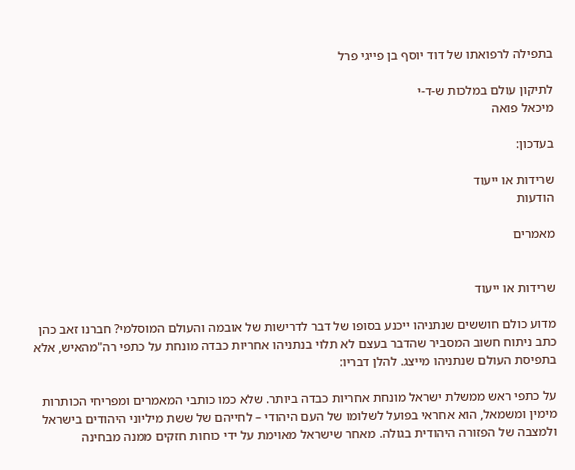בתפילה לרפואתו של דוד יוסף בן פייגי פרל

לתיקון עולם במלכות ש-ד-י
מיכאל פואה

בעדכון:

שרידות או ייעוד
הודעות

מאמרים


שרידות או ייעוד

מדוע כולם חוששים שנתניהו ייכנע בסופו של דבר לדרישות של אובמה והעולם המוסלמי? חברנו זאב כהן כתב ניתוח חשוב המסביר שהדבר בעצם לא תלוי בנתניהו אחריות כבדה מונחת על כתפי רה"מהאיש, אלא בתפיסת העולם שנתניהו מייצג. להלן דבריו:

על כתפי ראש ממשלת ישראל מונחת אחריות כבדה ביותר. שלא כמו כותבי המאמרים ומפריחי הכותרות מימין ומשמאל, הוא אחראי בפועל לשלומו של העם היהודי – לחייהם של ששת מיליוני היהודים בישראל ולמצבה של הפזורה היהודית בגולה. מאחר שישראל מאוימת על ידי כוחות חזקים ממנה מבחינה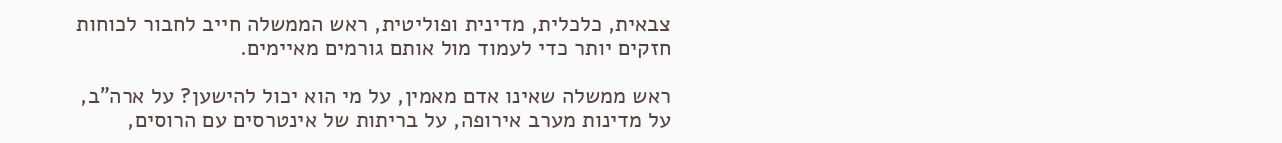צבאית, כלכלית, מדינית ופוליטית, ראש הממשלה חייב לחבור לכוחות חזקים יותר כדי לעמוד מול אותם גורמים מאיימים.

ראש ממשלה שאינו אדם מאמין, על מי הוא יכול להישען? על ארה"ב, על מדינות מערב אירופה, על בריתות של אינטרסים עם הרוסים,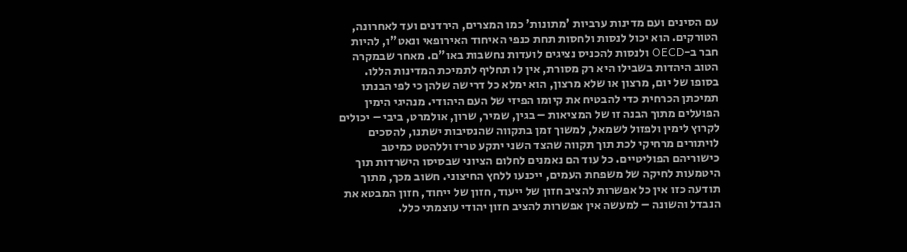עם הסינים ועם מדינות ערביות 'מתונות' כמו המצרים, הירדנים ועד לאחרונה, הטורקים. הוא יכול לנסות ולחסות תחת כנפי האיחוד האירופאי ונאט"ו, להיות חבר ב-OECD ולנסות להכניס נציגים לועדות נחשבות באו"ם. מאחר שבמקרה הטוב היהדות בשבילו היא רק מסורת, אין לו תחליף לתמיכת המדינות הללו. בסופו של יום, מרצון או שלא מרצון, הוא ימלא כל דרישה שלהן כי לפי הבנתו תמיכתן הכרחית כדי להבטיח את קיומו הפיזי של העם היהודי. מנהיגי הימין הפועלים מתוך הבנה זו של המציאות – בגין, שמיר, שרון, אולמרט, ביבי – יכולים לקרוץ לימין ולפזול לשמאל, למשוך זמן בתקווה שהנסיבות ישתנו, להסכים לויתורים מרחיקי לכת תוך תקווה שהצד השני יתקע טריז וללהטט כמיטב כישוריהם הפוליטיים. כל עוד הם נאמנים לחלום הציוני שבסיסו הישרדות תוך היטמעות לחיקה של משפחת העמים, ייכנעו ללחץ החיצוני. חשוב מכך, מתוך תודעה כזו אין כל אפשרות להציב חזון של ייעוד, חזון של ייחוד, חזון המבטא את הנבדל והשונה – למעשה אין אפשרות להציב חזון יהודי עוצמתי כלל.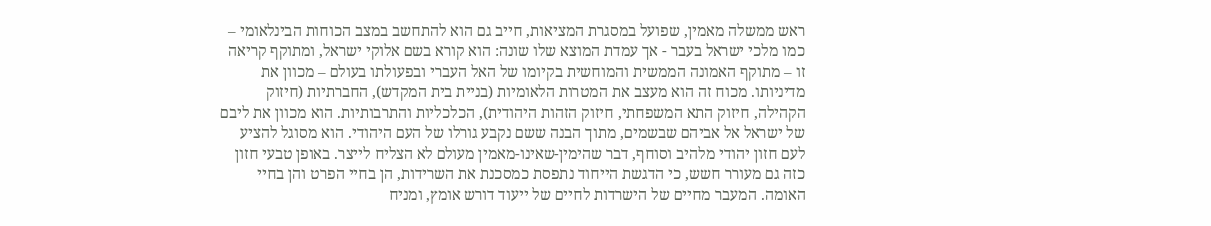ראש ממשלה מאמין, שפועל במסגרת המציאות, חייב גם הוא להתחשב במצב הכוחות הבינלאומי – כמו מלכי ישראל בעבר - אך עמדת המוצא שלו שונה: הוא קורא בשם אלוקי ישראל, ומתוקף קריאה זו – מתוקף האמונה הממשית והמוחשית בקיומו של האל העברי ובפעולתו בעולם – מכוון את מדיניותו. מכוח זה הוא מעצב את המטרות הלאומיות (בניית בית המקדש), החברתיות (חיזוק הקהילה, חיזוק התא המשפחתי, חיזוק הזהות היהודית), הכלכליות והתרבותיות. הוא מכוון את ליבם של ישראל אל אביהם שבשמים, מתוך הבנה ששם נקבע גורלו של העם היהודי. הוא מסוגל להציע לעם חזון יהודי מלהיב וסוחף, דבר שהימין-שאינו-מאמין מעולם לא הצליח לייצר. באופן טבעי חזון כזה גם מעורר חשש, כי הדגשת הייחוד נתפסת כמסכנת את השרידות, הן בחיי הפרט והן בחיי האומה. המעבר מחיים של הישרדות לחיים של ייעוד דורש אומץ, ומניח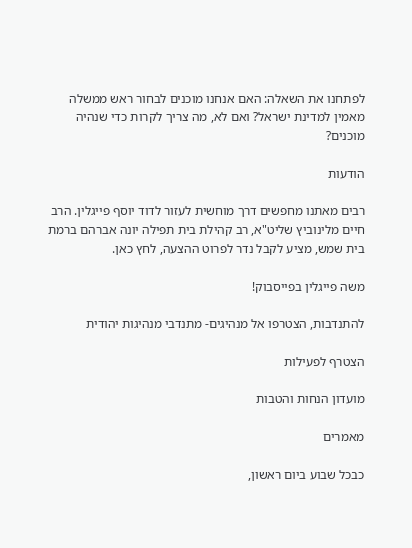לפתחנו את השאלה: האם אנחנו מוכנים לבחור ראש ממשלה מאמין למדינת ישראל? ואם לא, מה צריך לקרות כדי שנהיה מוכנים?

הודעות

רבים מאתנו מחפשים דרך מוחשית לעזור לדוד יוסף פייגלין. הרב חיים מלינוביץ שליט"א, רב קהילת בית תפילה יונה אברהם ברמת בית שמש, מציע לקבל נדר לפרוט ההצעה, לחץ כאן.

משה פייגלין בפייסבוק!

להתנדבות, הצטרפו אל מנהיגים- מתנדבי מנהיגות יהודית

הצטרף לפעילות

מועדון הנחות והטבות

מאמרים

כבכל שבוע ביום ראשון,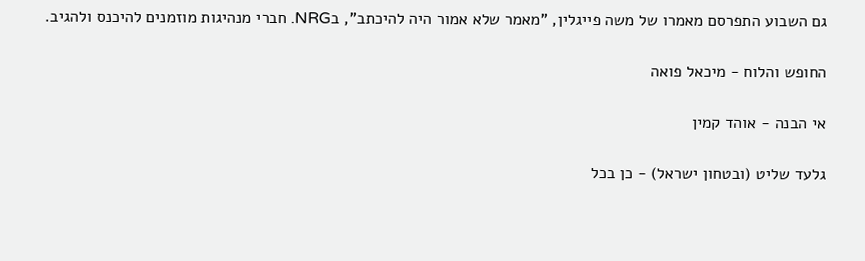גם השבוע התפרסם מאמרו של משה פייגלין, "מאמר שלא אמור היה להיכתב", בNRG. חברי מנהיגות מוזמנים להיכנס ולהגיב.

החופש והלוח - מיכאל פואה

אי הבנה - אוהד קמין

גלעד שליט (ובטחון ישראל) - כן בכל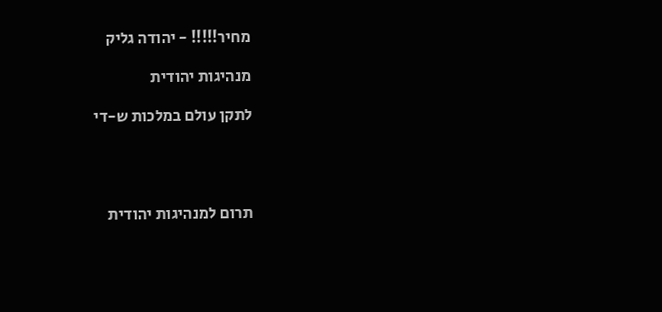מחיר!!!!! - יהודה גליק

מנהיגות יהודית

לתקן עולם במלכות ש-די




תרום למנהיגות יהודית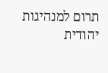תרום למנהיגות יהודית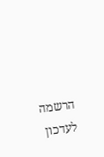הרשמה לעדכון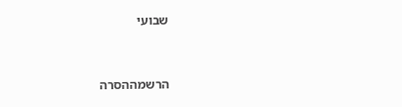שבועי


הרשמההסרה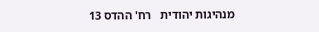מנהיגות יהודית   רח' ההדס 13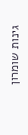גינות שומרון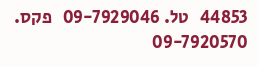44853   טל. 09-7929046   פקס. 09-7920570